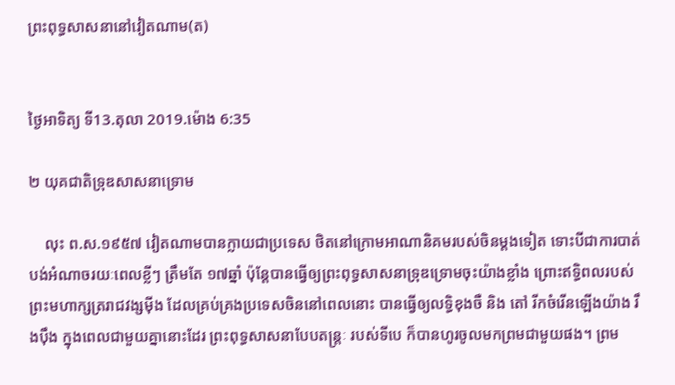ព្រះពុទ្ធសាសនានៅវៀតណាម(ត)


ថ្ងៃអាទិត្យ ទី13.តុលា 2019.ម៉ោង 6:35

២ យុគជាតិទ្រុឌសាសនាទ្រោម

    លុះ ព.ស.១៩៥៧ វៀតណាមបានក្លាយជាប្រទេស ថិតនៅក្រោមអាណានិគមរបស់ចិនម្តងទៀត ទោះបីជាការបាត់បង់អំណាចរយៈពេលខ្លីៗ ត្រឹមតែ ១៧ឆ្នាំ ប៉ុន្តែបានធ្វើឲ្យព្រះពុទ្ធសាសនាទ្រុឌទ្រោមចុះយ៉ាងខ្លាំង ព្រោះឥទ្ធិពលរបស់ព្រះមហាក្សត្ររាជវង្សម៉ីង ដែលគ្រប់គ្រងប្រទេសចិននៅពេលនោះ បានធ្វើឲ្យលទ្ធិខុងចឺ និង តៅ រីកចំរើនឡើងយ៉ាង រឹងប៉ឹង ក្នុងពេលជាមួយគ្នានោះដែរ ព្រះពុទ្ធសាសនាបែបតន្ត្រៈ របស់ទីបេ ក៏បានហូរចូលមកព្រមជាមួយផង។ ព្រម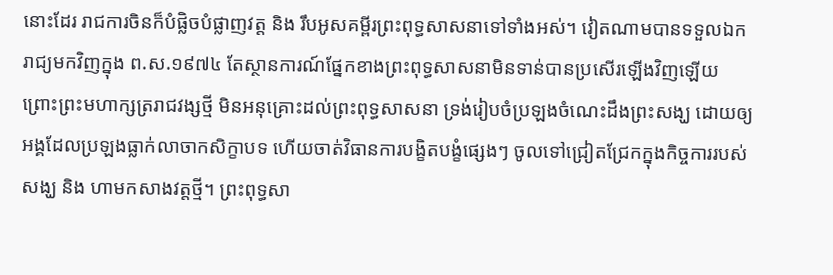នោះដែរ រាជការចិនក៏បំផ្លិចបំផ្លាញវត្ត និង រឹបអូសគម្ពីរព្រះពុទ្ធសាសនាទៅទាំងអស់។ វៀតណាមបានទទួលឯករាជ្យមកវិញក្នុង ព.ស.១៩៧៤ តែស្ថានការណ៍ផ្នែកខាងព្រះពុទ្ធសាសនាមិនទាន់បានប្រសើរឡើងវិញឡើយ ព្រោះព្រះមហាក្សត្ររាជវង្សថ្មី មិនអនុគ្រោះដល់ព្រះពុទ្ធសាសនា ទ្រង់រៀបចំប្រឡងចំណេះដឹងព្រះសង្ឃ ដោយឲ្យអង្គដែលប្រឡងធ្លាក់លាចាកសិក្ខាបទ ហើយចាត់វិធានការបង្ខិតបង្ខំផ្សេងៗ ចូលទៅជ្រៀតជ្រែកក្នុងកិច្ចការរបស់សង្ឃ និង ហាមកសាងវត្តថ្មី។ ព្រះពុទ្ធសា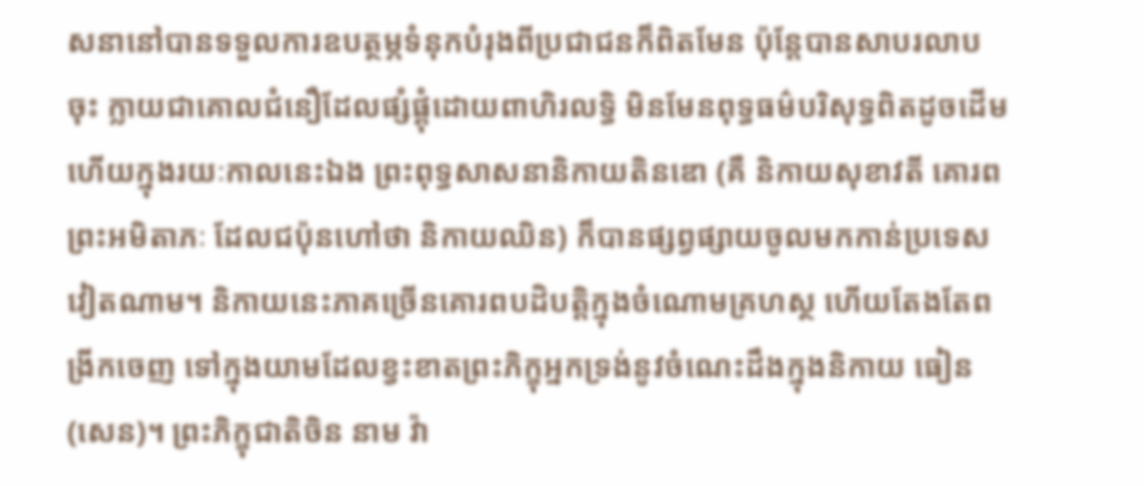សនានៅបានទទួលការឧបត្ថម្ភទំនុកបំរុងពីប្រជាជនក៏ពិតមែន ប៉ុន្តែបានសាបរលាបចុះ ក្លាយជាគោលជំនឿដែលផ្សំផ្គុំដោយពាហិរលទ្ធិ មិនមែនពុទ្ធធម៌បរិសុទ្ធពិតដូចដើម ហើយក្នុងរយៈកាលនេះឯង ព្រះពុទ្ធសាសនានិកាយតិនឌោ (គឺ និកាយសុខាវតី គោរពព្រះអមិតាភៈ ដែលជប៉ុនហៅថា និកាយឈិន) ក៏បានផ្សព្វផ្សាយចូលមកកាន់ប្រទេសវៀតណាម។ និកាយនេះភាគច្រើនគោរពបដិបត្តិក្នុងចំណោមគ្រហស្ថ ហើយតែងតែពង្រីកចេញ ទៅក្នុងយាមដែលខ្វះខាតព្រះភិក្ខុអ្នកទ្រង់នូវចំណេះដឹងក្នុងនិកាយ ធៀន (សេន)។ ព្រះភិក្ខុជាតិចិន នាម វ៉ា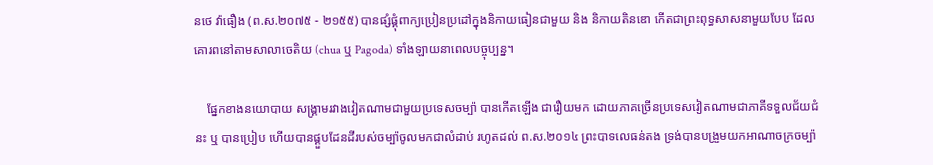នថេ វ៉ាធឿង (ព.ស.២០៧៥ - ២១៥៥) បានផ្សំផ្គុំពាក្យប្រៀនប្រដៅក្នុងនិកាយធៀនជាមួយ និង និកាយតិនឌោ កើតជាព្រះពុទ្ធសាសនាមួយបែប ដែលគោរពនៅតាមសាលាចេតិយ (chua ឬ Pagoda) ទាំងឡាយនាពេលបច្ចុប្បន្ន។

    ផ្នែកខាងនយោបាយ សង្គ្រាមរវាងវៀតណាមជាមួយប្រទេសចម្ប៉ា បានកើតឡើង ជារឿយមក ដោយភាគច្រើនប្រទេសវៀតណាមជាភាគីទទួលជ័យជំនះ ឬ បានប្រៀប ហើយបានផ្គួបដែនដីរបស់ចម្ប៉ាចូលមកជាលំដាប់ រហូតដល់ ព.ស.២០១៤ ព្រះបាទលេធន់តង ទ្រង់បានបង្រួមយកអាណាចក្រចម្ប៉ា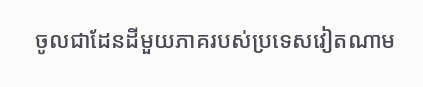ចូលជាដែនដីមួយភាគរបស់ប្រទេសវៀតណាម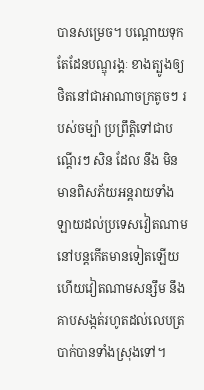បានសម្រេច។ បណ្តោយទុកតែដែនបណ្ឌុរង្គៈ ខាងត្បូងឲ្យថិតនៅជាអាណាចក្រតូចៗ របស់ចម្ប៉ា ប្រព្រឹត្តិទៅជាបណ្តើរៗ សិន ដែល នឹង មិនមានពិសភ័យអន្តរាយទាំងឡាយដល់ប្រទេសវៀតណាមនៅបន្តកើតមានទៀតឡើយ ហើយវៀតណាមសន្សឹម នឹង គាបសង្កត់រហូតដល់លេបត្របាក់បានទាំងស្រុងទៅ។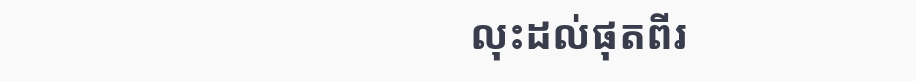លុះដល់ផុតពីរ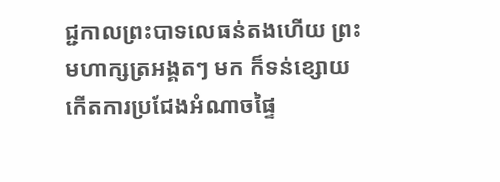ជ្ជកាលព្រះបាទលេធន់តងហើយ ព្រះមហាក្សត្រអង្គតៗ មក ក៏ទន់ខ្សោយ កើតការប្រជែងអំណាចផ្ទៃ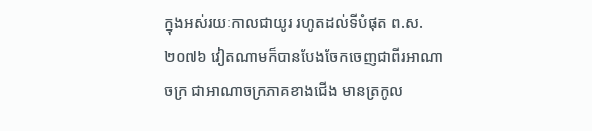ក្នុងអស់រយៈកាលជាយូរ រហូតដល់ទីបំផុត ព.ស. ២០៧៦ វៀតណាមក៏បានបែងចែកចេញជាពីរអាណាចក្រ ជាអាណាចក្រភាគខាងជើង មានត្រកូល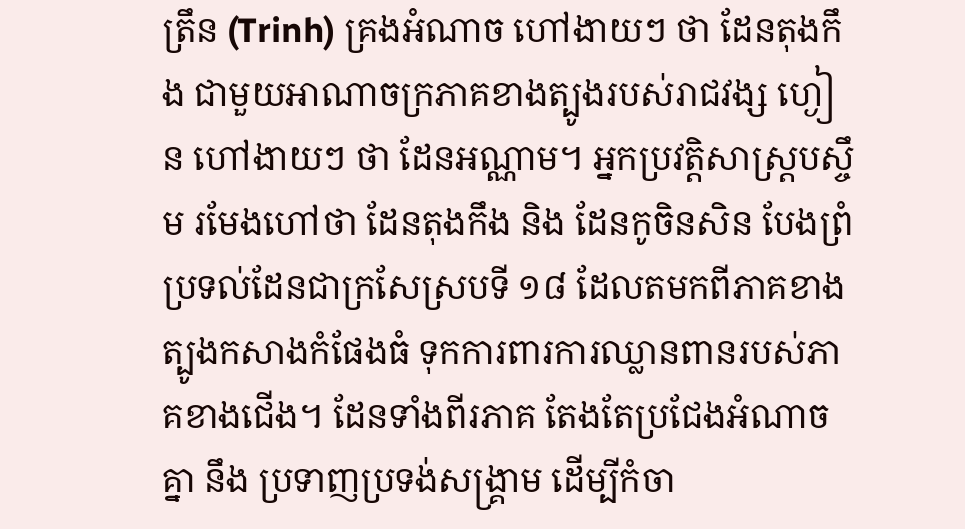ត្រឹន (Trinh) គ្រងអំណាច ហៅងាយៗ ថា ដែនតុងកឹង ជាមួយអាណាចក្រភាគខាងត្បូងរបស់រាជវង្ស ហ្ងៀន ហៅងាយៗ ថា ដែនអណ្ណាម។ អ្នកប្រវត្តិសាស្រ្តបស្ចឹម រមែងហៅថា ដែនតុងកឹង និង ដែនកូចិនសិន បែងព្រំប្រទល់ដែនជាក្រសែស្របទី ១៨ ដែលតមកពីភាគខាងត្បូងកសាងកំផែងធំ ទុកការពារការឈ្លានពានរបស់ភាគខាងជើង។ ដែនទាំងពីរភាគ តែងតែប្រជែងអំណាចគ្នា នឹង ប្រទាញប្រទង់សង្រ្គាម ដើម្បីកំចា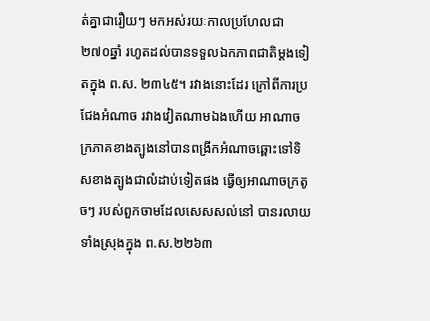ត់គ្នាជារឿយៗ មកអស់រយៈកាលប្រហែលជា ២៧០ឆ្នាំ រហូតដល់បានទទួលឯកភាពជាតិម្តងទៀតក្នុង ព.ស. ២៣៤៥។ រវាងនោះដែរ ក្រៅពីការប្រជែងអំណាច រវាងវៀតណាមឯងហើយ អាណាចក្រភាគខាងត្បូងនៅបានពង្រីកអំណាចឆ្ពោះទៅទិសខាងត្បូងជាលំដាប់ទៀតផង ធ្វើឲ្យអាណាចក្រតូចៗ របស់ពួកចាមដែលសេសសល់នៅ បានរលាយទាំងស្រុងក្នុង ព.ស.២២៦៣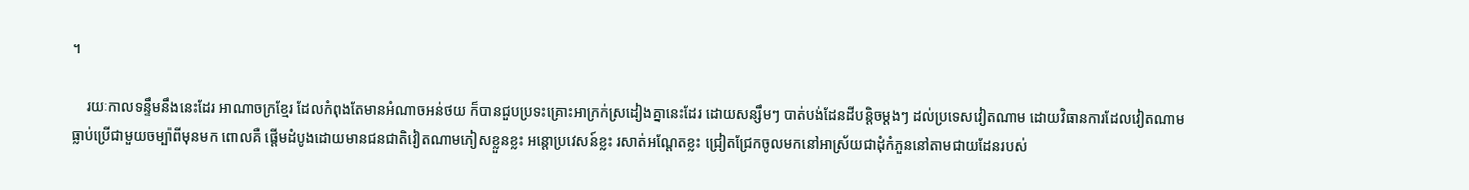។

    រយៈកាលទន្ទឹមនឹងនេះដែរ អាណាចក្រខ្មែរ ដែលកំពុងតែមានអំណាចអន់ថយ ក៏បានជួបប្រទះគ្រោះអាក្រក់ស្រដៀងគ្នានេះដែរ ដោយសន្សឹមៗ បាត់បង់ដែនដីបន្តិចម្តងៗ ដល់ប្រទេសវៀតណាម ដោយវិធានការដែលវៀតណាមធ្លាប់ប្រើជាមួយចម្ប៉ាពីមុនមក ពោលគឺ ផ្តើមដំបូងដោយមានជនជាតិវៀតណាមភៀសខ្លួនខ្លះ អន្តោប្រវេសន៍ខ្លះ រសាត់អណ្តែតខ្លះ ជ្រៀតជ្រែកចូលមកនៅអាស្រ័យជាដុំកំភួននៅតាមជាយដែនរបស់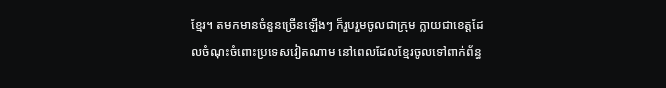ខ្មែរ។ តមកមានចំនួនច្រើនឡើងៗ ក៏រួបរួមចូលជាក្រុម ក្លាយជាខេត្តដែលចំណុះចំពោះប្រទេសវៀតណាម នៅពេលដែលខ្មែរចូលទៅពាក់ព័ន្ធ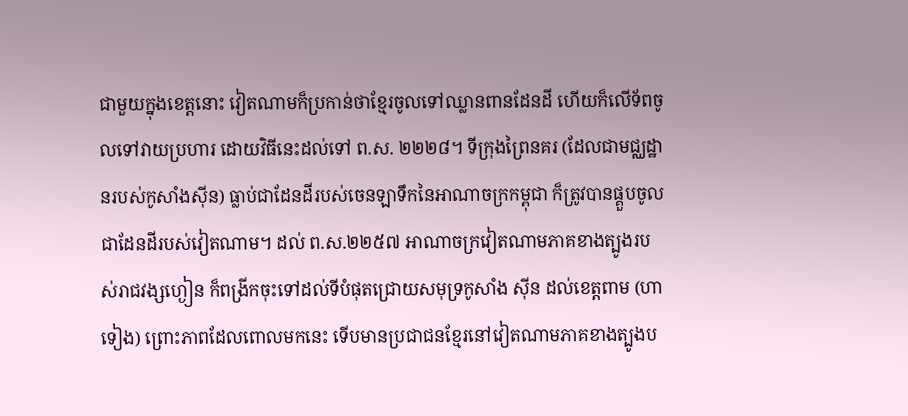ជាមួយក្នុងខេត្តនោះ វៀតណាមក៏ប្រកាន់ថាខ្មែរចូលទៅឈ្លានពានដែនដី ហើយក៏លើទ័ពចូលទៅវាយប្រហារ ដោយវិធីនេះដល់ទៅ ព.ស. ២២២៨។ ទីក្រុងព្រៃនគរ (ដែលជាមជ្ឈដ្ឋានរបស់កូសាំងស៊ីន) ធ្លាប់ជាដែនដីរបស់ចេនឡាទឹកនៃអាណាចក្រកម្ពុជា ក៏ត្រូវបានផ្គួបចូលជាដែនដីរបស់វៀតណាម។ ដល់ ព.ស.២២៥៧ អាណាចក្រវៀតណាមភាគខាងត្បូងរបស់រាជវង្សហ្ងៀន ក៏ពង្រីកចុះទៅដល់ទីបំផុតជ្រោយសមុទ្រកូសាំង ស៊ីន ដល់ខេត្តពាម (ហាទៀង) ព្រោះភាពដែលពោលមកនេះ ទើបមានប្រជាជនខ្មែរនៅវៀតណាមភាគខាងត្បូងប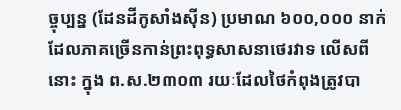ច្ចុប្បន្ន (ដែនដីកូសាំងស៊ីន) ប្រមាណ ៦០០,០០០ នាក់ ដែលភាគច្រើនកាន់ព្រះពុទ្ធសាសនាថេរវាទ លើសពីនោះ ក្នុង ព.ស.២៣០៣ រយៈដែលថៃកំពុងត្រូវបា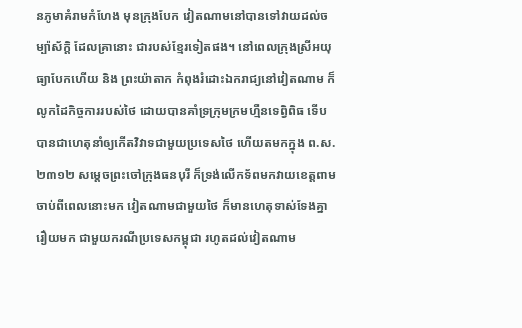នភូមាគំរាមកំហែង មុនក្រុងបែក វៀតណាមនៅបានទៅវាយដល់ចម្ប៉ាស័ក្តិ ដែលគ្រានោះ ជារបស់ខ្មែរទៀតផង។ នៅពេលក្រុងស្រីអយុធ្យាបែកហើយ និង ព្រះយ៉ាតាក កំពុងរំដោះឯករាជ្យនៅវៀតណាម ក៏លូកដៃកិច្ចការរបស់ថៃ ដោយបានគាំទ្រក្រុមក្រមហ្មឺនទេព្វិពិធ ទើបបានជាហេតុនាំឲ្យកើតវិវាទជាមួយប្រទេសថៃ ហើយតមកក្នុង ព.ស.២៣១២ សម្តេចព្រះចៅក្រុងធនបុរី ក៏ទ្រង់លើកទ័ពមកវាយខេត្តពាម ចាប់ពីពេលនោះមក វៀតណាមជាមួយថៃ ក៏មានហេតុទាស់ទែងគ្នារឿយមក ជាមួយករណីប្រទេសកម្ពុជា រហូតដល់វៀតណាម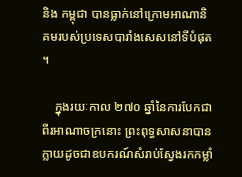និង កម្ពុជា បានធ្លាក់នៅក្រោមអាណានិគមរបស់ប្រទេសបារាំងសេសនៅទីបំផុត។

    ក្នុងរយៈកាល ២៧០ ឆ្នាំនៃការបែកជាពីរអាណាចក្រនោះ ព្រះពុទ្ធសាសនាបានក្លាយដូចជាឧបករណ៍សំរាប់ស្វែងរកកម្លាំ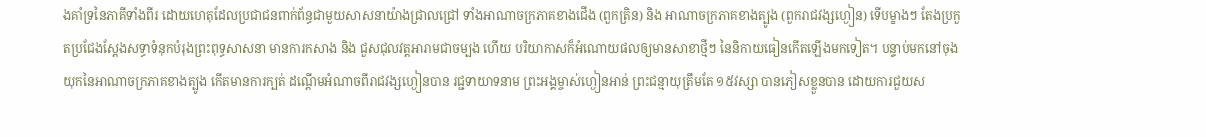ងគាំទ្រនៃភាគីទាំងពីរ ដោយហេតុដែលប្រជាជនពាក់ព័ន្ធជាមួយសាសនាយ៉ាងជ្រាលជ្រៅ ទាំងអាណាចក្រភាគខាងជើង (ពួកត្រិន) និង អាណាចក្រភាគខាងត្បូង (ពួករាជវង្សហ្ងៀន) ទើបម្ខាងៗ តែងប្រកួតប្រជែងស្តែងសទ្ធាទំនុកបំរុងព្រះពុទ្ធសាសនា មានការកសាង និង ជួសជុលវត្តអារាមជាចម្បង ហើយ បរិយាកាសក៏អំណោយផលឲ្យមានសាខាថ្មីៗ នៃនិកាយធៀនកើតឡើងមកទៀត។ បន្ទាប់មកនៅចុងយុកនៃអាណាចក្រភាគខាងត្បូង កើតមានការក្បត់ ដណ្តើមអំណាចពីរាជវង្សហ្ងៀនបាន រជ្ជទាយាទនាម ព្រះអង្គម្ចាស់ហ្ងៀនអាន់ ព្រះជន្មាយុត្រឹមតែ ១៥វស្សា បានភៀសខ្លួនបាន ដោយការជួយស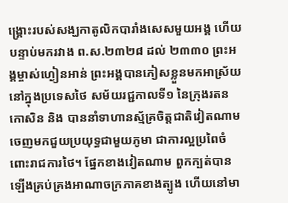ង្រ្គោះរបស់សង្ឃកាតូលិកបារាំងសេសមួយអង្គ ហើយបន្ទាប់មករវាង ព.ស.២៣២៨ ដល់ ២៣៣០ ព្រះអង្គម្ចាស់ហ្ងៀនអាន់ ព្រះអង្គបានភៀសខ្លួនមកអាស្រ័យនៅក្នុងប្រទេសថៃ សម័យរជ្ជកាលទី១ នៃក្រុងរតនកោសិន និង បាននាំទាហានស្ម័គ្រចិត្តជាតិវៀតណាមចេញមកជួយប្រយុទ្ធជាមួយភូមា ជាការល្អប្រពៃចំពោះរាជការថៃ។ ផ្នែកខាងវៀតណាម ពួកក្បត់បានឡើងគ្រប់គ្រងអាណាចក្រភាគខាងត្បូង ហើយនៅមា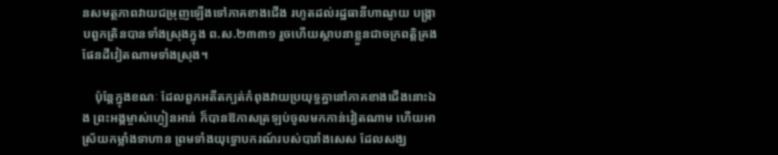នសមត្ថភាពវាយជម្រុញឡើងទៅភាគខាងជើង រហូតដល់រដ្ឋធានីហាណូយ បង្ក្រាបពួកត្រិនបានទាំងស្រុងក្នុង ព.ស.២៣៣១ រួចហើយស្ថាបនាខ្លួនជាចក្រពត្តិគ្រងផែនដីវៀតណាមទាំងស្រុង។

    ប៉ុន្តែក្នុងខណៈ ដែលពួកអតីតក្បត់កំពុងវាយប្រយុទ្ធគ្នានៅភាគខាងជើងនោះឯង ព្រះអង្គម្ចាស់ហ្ងៀនអាន់ ក៏បានឱកាសត្រឡប់ចូលមកកាន់វៀតណាម ហើយអាស្រ័យកម្លាំងទាហាន ព្រមទាំងយុទ្ធោបករណ៍របស់បារាំងសេស ដែលសង្ឃ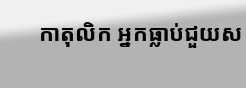កាតុលិក អ្នកធ្លាប់ជួយស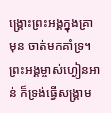ង្រ្គោះព្រះអង្គក្នុងគ្រាមុន ចាត់មកគាំទ្រ។ ព្រះអង្គម្ចាស់ហ្ងៀនអាន់ ក៏ទ្រង់ធ្វើសង្រ្គាម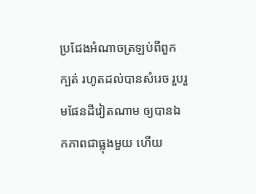ប្រជែងអំណាចត្រឡប់ពីពួកក្បត់ រហូតដល់បានសំរេច រួបរួមផែនដីវៀតណាម ឲ្យបានឯកភាពជាធ្លុងមួយ ហើយ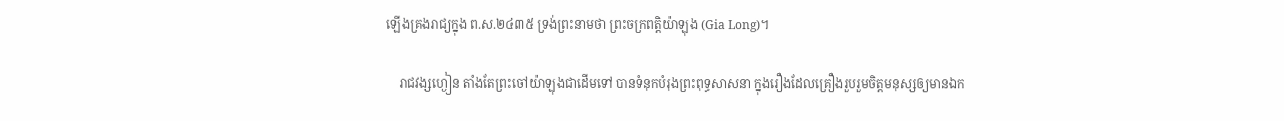ឡើងគ្រងរាជ្យក្នុង ព.ស.២៤៣៥ ទ្រង់ព្រះនាមថា ព្រះចក្រពត្តិយ៉ាឡុង (Gia Long)។

    រាជវង្សហ្ងៀន តាំងតែព្រះចៅយ៉ាឡុងជាដើមទៅ បានទំនុកបំរុងព្រះពុទ្ធសាសនា ក្នុងរឿងដែលគ្រឿងរួបរួមចិត្តមនុស្សឲ្យមានឯក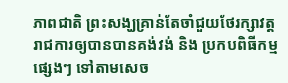ភាពជាតិ ព្រះសង្ឃគ្រាន់តែចាំជួយថែរក្សាវត្ត រាជការឲ្យបានបានគង់វង់ និង ប្រកបពិធីកម្មផ្សេងៗ ទៅតាមសេច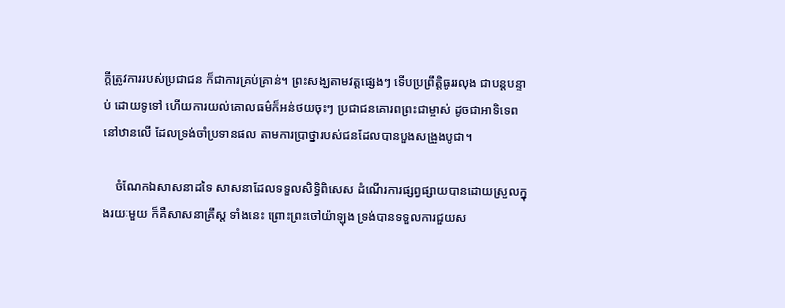ក្តីត្រូវការរបស់ប្រជាជន ក៏ជាការគ្រប់គ្រាន់។ ព្រះសង្ឃតាមវត្តផ្សេងៗ ទើបប្រព្រឹត្តិធូររលុង ជាបន្តបន្ទាប់ ដោយទូទៅ ហើយការយល់គោលធម៌ក៏អន់ថយចុះៗ ប្រជាជនគោរពព្រះជាម្ចាស់ ដូចជាអាទិទេពនៅឋានលើ ដែលទ្រង់ចាំប្រទានផល តាមការប្រាថ្នារបស់ជនដែលបានបួងសង្រួងបូជា។

    ចំណែកឯសាសនាដទៃ សាសនាដែលទទួលសិទ្ធិពិសេស ដំណើរការផ្សព្វផ្សាយបានដោយស្រួលក្នុងរយៈមួយ ក៏គឺសាសនាគ្រឹស្ត ទាំងនេះ ព្រោះព្រះចៅយ៉ាឡុង ទ្រង់បានទទួលការជួយស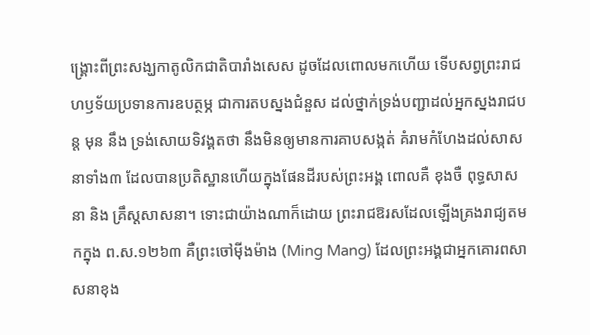ង្រ្គោះពីព្រះសង្ឃកាតូលិកជាតិបារាំងសេស ដូចដែលពោលមកហើយ ទើបសព្វព្រះរាជហឫទ័យប្រទានការឧបត្ថម្ភ ជាការតបស្នងជំនួស ដល់ថ្នាក់ទ្រង់បញ្ជាដល់អ្នកស្នងរាជបន្ត មុន នឹង ទ្រង់សោយទិវង្គតថា នឹងមិនឲ្យមានការគាបសង្កត់ គំរាមកំហែងដល់សាសនាទាំង៣ ដែលបានប្រតិស្ឋានហើយក្នុងផែនដីរបស់ព្រះអង្គ ពោលគឺ ខុងចឺ ពុទ្ធសាសនា និង គ្រឹស្តសាសនា។ ទោះជាយ៉ាងណាក៏ដោយ ព្រះរាជឱរសដែលឡើងគ្រងរាជ្យតមកក្នុង ព.ស.១២៦៣ គឺព្រះចៅម៉ីងម៉ាង (Ming Mang) ដែលព្រះអង្គជាអ្នកគោរពសាសនាខុង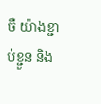ចឺ យ៉ាងខ្ជាប់ខ្ជួន និង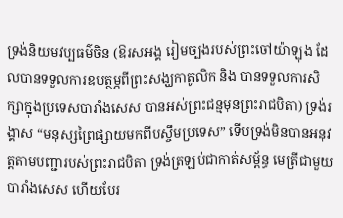ទ្រង់និយមវប្បធម៌ចិន (ឱរសអង្គ រៀមច្បងរបស់ព្រះចៅយ៉ាឡុង ដែលបានទទួលការឧបត្ថម្ភពីព្រះសង្ឃកាតូលិក និង បានទទួលការសិក្សាក្នុងប្រទេសបារាំងសេស បានអស់ព្រះជន្មមុនព្រះរាជបិតា) ទ្រង់រង្គាស “មនុស្សព្រៃផ្សាយមកពីបស្ចឹមប្រទេស” ទើបទ្រង់មិនបានអនុវត្តតាមបញ្ជារបស់ព្រះរាជបិតា ទ្រង់ត្រឡប់ជាកាត់សម្ព័ន្ធ មេត្រីជាមួយបារាំងសេស ហើយបែរ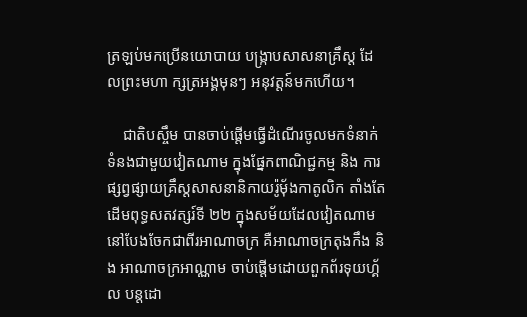ត្រឡប់មកប្រើនយោបាយ បង្ក្រាបសាសនាគ្រឹស្ត ដែលព្រះមហា ក្សត្រអង្គមុនៗ អនុវត្តន៍មកហើយ។

    ជាតិបស្ចឹម បានចាប់ផ្តើមធ្វើដំណើរចូលមកទំនាក់ទំនងជាមួយវៀតណាម ក្នុងផ្នែកពាណិជ្ជកម្ម និង ការផ្សព្វផ្សាយគ្រឹស្តសាសនានិកាយរ៉ូម៉័ងកាតូលិក តាំងតែដើមពុទ្ធសតវត្សរ៍ទី ២២ ក្នុងសម័យដែលវៀតណាមនៅបែងចែកជាពីរអាណាចក្រ គឺអាណាចក្រតុងកឹង និង អាណាចក្រអាណ្ណាម ចាប់ផ្តើមដោយពួកព័រទុយហ្គ័ល បន្តដោ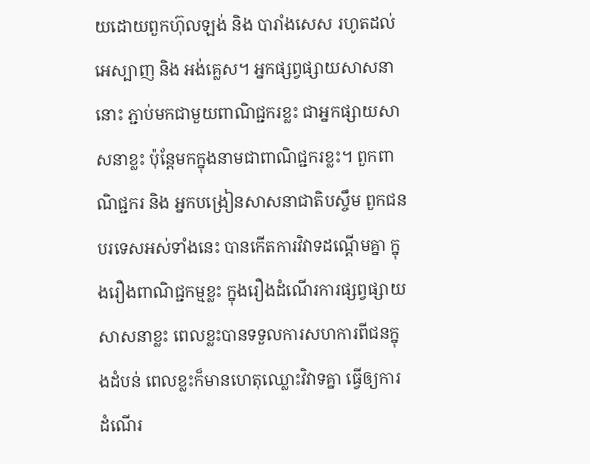យដោយពួកហ៊ុលឡង់ និង បារាំងសេស រហូតដល់អេស្បាញ និង អង់គ្លេស។ អ្នកផ្សព្វផ្សាយសាសនានោះ ភ្ជាប់មកជាមួយពាណិជ្ជករខ្លះ ជាអ្នកផ្សាយសាសនាខ្លះ ប៉ុន្តែមកក្នុងនាមជាពាណិជ្ជករខ្លះ។ ពួកពាណិជ្ជករ និង អ្នកបង្រៀនសាសនាជាតិបស្ចឹម ពួកជនបរទេសអស់ទាំងនេះ បានកើតការវិវាទដណ្តើមគ្នា ក្នុងរឿងពាណិជ្ជកម្មខ្លះ ក្នុងរឿងដំណើរការផ្សព្វផ្សាយសាសនាខ្លះ ពេលខ្លះបានទទួលការសហការពីជនក្នុងដំបន់ ពេលខ្លះក៏មានហេតុឈ្លោះវិវាទគ្នា ធ្វើឲ្យការដំណើរ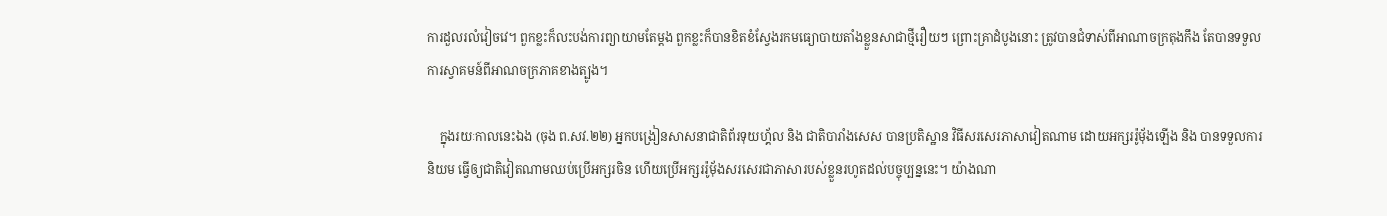ការដួលរលំវៀចវេ។ ពួកខ្លះក៏លះបង់ការព្យាយាមតែម្តង ពួកខ្លះក៏បានខិតខំស្វែងរកមធ្យោបាយតាំងខ្លួនសាជាថ្មីរឿយៗ ព្រោះគ្រាដំបូងនោះ ត្រូវបានជំទាស់ពីអាណាចក្រតុងកឹង តែបានទទួលការស្វាគមន៍ពីអាណចក្រភាគខាងត្បូង។

    ក្នុងរយៈកាលនេះឯង (ចុង ព.សវ.២២) អ្នកបង្រៀនសាសនាជាតិព័រទុយហ្គ័ល និង ជាតិបារាំងសេស បានប្រតិស្ឋាន វិធីសរសេរភាសាវៀតណាម ដោយអក្សររ៉ូម៉័ងឡើង និង បានទទួលការនិយម ធ្វើឲ្យជាតិវៀតណាមឈប់ប្រើអក្សរចិន ហើយប្រើអក្សររ៉ូម៉័ងសរសេរជាភាសារបស់ខ្លួនរហូតដល់បច្ចុប្បន្ននេះ។ យ៉ាងណា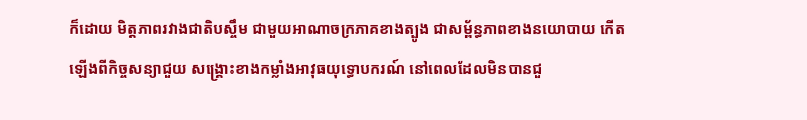ក៏ដោយ មិត្តភាពរវាងជាតិបស្ចឹម ជាមួយអាណាចក្រភាគខាងត្បូង ជាសម្ព័ន្ធភាពខាងនយោបាយ កើតឡើងពីកិច្ចសន្យាជួយ សង្គ្រោះខាងកម្លាំងអាវុធយុទ្ធោបករណ៍ នៅពេលដែលមិនបានជួ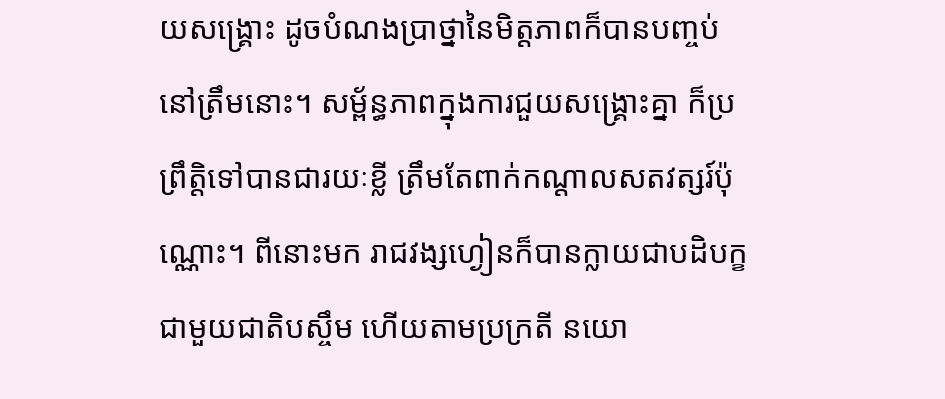យសង្រ្គោះ ដូចបំណងប្រាថ្នានៃមិត្តភាពក៏បានបញ្ចប់នៅត្រឹមនោះ។ សម្ព័ន្ធភាពក្នុងការជួយសង្រ្គោះគ្នា ក៏ប្រព្រឹត្តិទៅបានជារយៈខ្លី ត្រឹមតែពាក់កណ្តាលសតវត្សរ៍ប៉ុណ្ណោះ។ ពីនោះមក រាជវង្សហ្ងៀនក៏បានក្លាយជាបដិបក្ខជាមួយជាតិបស្ចឹម ហើយតាមប្រក្រតី នយោ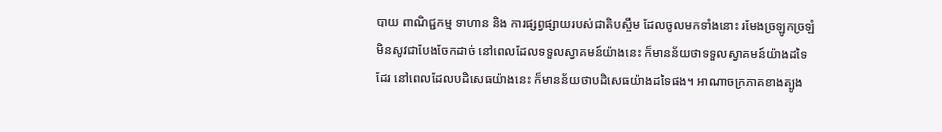បាយ ពាណិជ្ជកម្ម ទាហាន និង ការផ្សព្វផ្សាយរបស់ជាតិបស្ចឹម ដែលចូលមកទាំងនោះ រមែងច្រឡូកច្រឡំ មិនសូវជាបែងចែកដាច់ នៅពេលដែលទទួលស្វាគមន៍យ៉ាងនេះ ក៏មានន័យថាទទួលស្វាគមន៍យ៉ាងដទៃដែរ នៅពេលដែលបដិសេធយ៉ាងនេះ ក៏មានន័យថាបដិសេធយ៉ាងដទៃផង។ អាណាចក្រភាគខាងត្បូង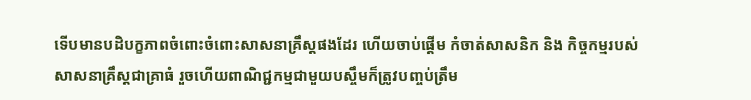ទើបមានបដិបក្ខភាពចំពោះចំពោះសាសនាគ្រឹស្តផងដែរ ហើយចាប់ផ្តើម កំចាត់សាសនិក និង កិច្ចកម្មរបស់សាសនាគ្រឹស្តជាគ្រាធំ រួចហើយពាណិជ្ជកម្មជាមួយបស្ចឹមក៏ត្រូវបញ្ចប់ត្រឹម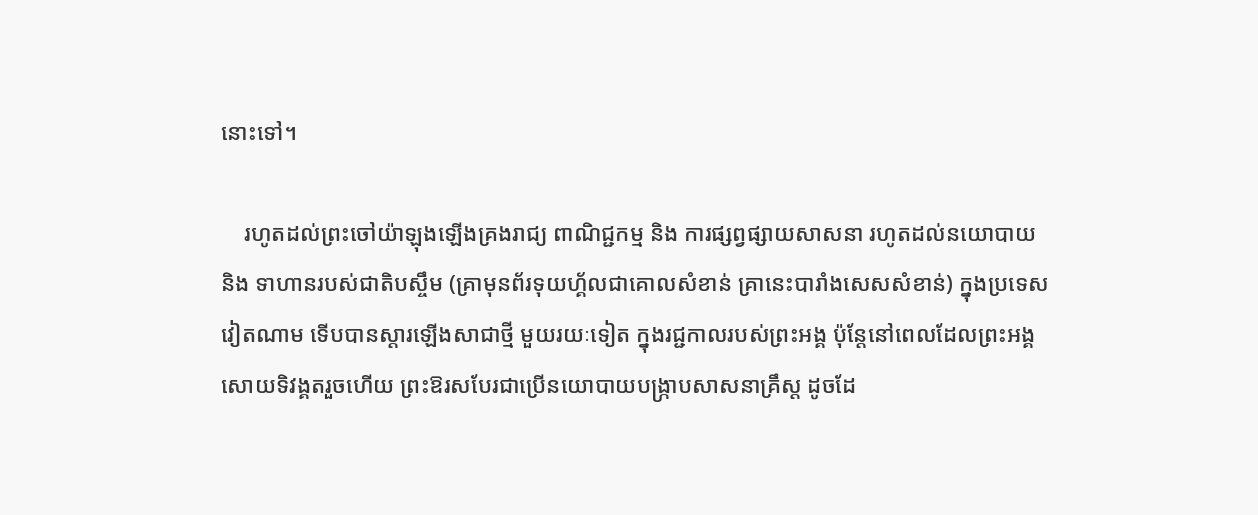នោះទៅ។

    រហូតដល់ព្រះចៅយ៉ាឡុងឡើងគ្រងរាជ្យ ពាណិជ្ជកម្ម និង ការផ្សព្វផ្សាយសាសនា រហូតដល់នយោបាយ និង ទាហានរបស់ជាតិបស្ចឹម (គ្រាមុនព័រទុយហ្គ័លជាគោលសំខាន់ គ្រានេះបារាំងសេសសំខាន់) ក្នុងប្រទេសវៀតណាម ទើបបានស្តារឡើងសាជាថ្មី មួយរយៈទៀត ក្នុងរជ្ជកាលរបស់ព្រះអង្គ ប៉ុន្តែនៅពេលដែលព្រះអង្គសោយទិវង្គតរួចហើយ ព្រះឱរសបែរជាប្រើនយោបាយបង្រ្កាបសាសនាគ្រឹស្ត ដូចដែ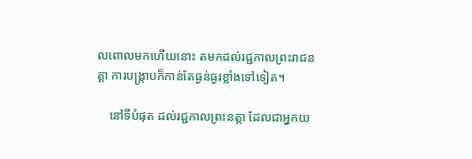លពោលមកហើយនោះ តមកដល់រជ្ជកាលព្រះរាជនត្តា ការបង្រ្កាបក៏កាន់តែធ្ងន់ធ្ងរខ្លាំងទៅទៀត។

    នៅទីបំផុត ដល់រជ្ជកាលព្រះនត្តា ដែលជាអ្នកយ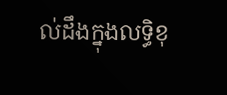ល់ដឹងក្នុងលទ្ធិខុ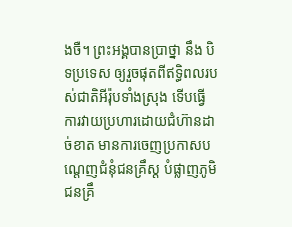ងចឺ។ ព្រះអង្គបានប្រាថ្នា នឹង បិទប្រទេស ឲ្យរួចផុតពីឥទ្ធិពលរបស់ជាតិអីរ៉ុបទាំងស្រុង ទើបធ្វើការវាយប្រហារដោយជំហ៊ានដាច់ខាត មានការចេញប្រកាសបណ្តេញជំនុំជនគ្រឹស្ត បំផ្លាញភូមិជនគ្រឹ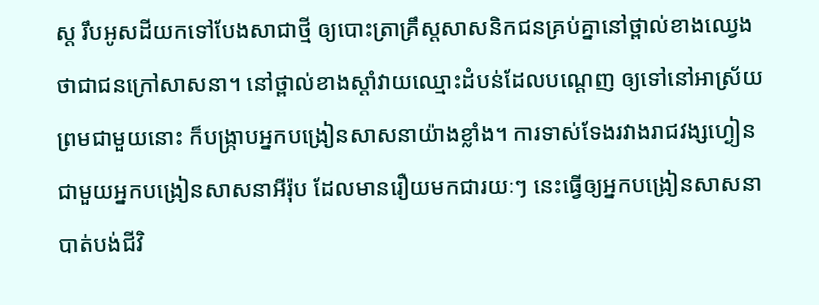ស្ត រឹបអូសដីយកទៅបែងសាជាថ្មី ឲ្យបោះត្រាគ្រឹស្តសាសនិកជនគ្រប់គ្នានៅថ្ពាល់ខាងឈ្វេង ថាជាជនក្រៅសាសនា។ នៅថ្ពាល់ខាងស្តាំវាយឈ្មោះដំបន់ដែលបណ្តេញ ឲ្យទៅនៅអាស្រ័យ ព្រមជាមួយនោះ ក៏បង្រ្កាបអ្នកបង្រៀនសាសនាយ៉ាងខ្លាំង។ ការទាស់ទែងរវាងរាជវង្សហ្ងៀនជាមួយអ្នកបង្រៀនសាសនាអីរ៉ុប ដែលមានរឿយមកជារយៈៗ នេះធ្វើឲ្យអ្នកបង្រៀនសាសនាបាត់បង់ជីវិ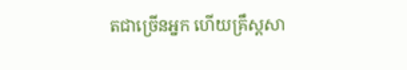តជាច្រើនអ្នក ហើយគ្រឹស្តសា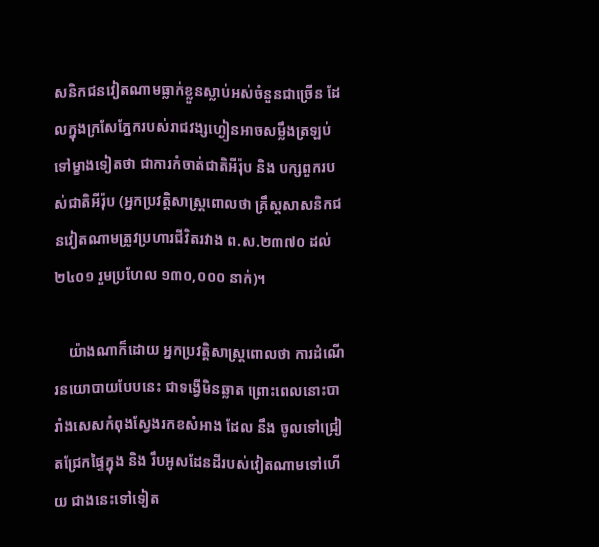សនិកជនវៀតណាមធ្លាក់ខ្លួនស្លាប់អស់ចំនួនជាច្រើន ដែលក្នុងក្រសែភ្នែករបស់រាជវង្សហ្ងៀនអាចសម្លឹងត្រឡប់ទៅម្ខាងទៀតថា ជាការកំចាត់ជាតិអីរ៉ុប និង បក្សពួករបស់ជាតិអីរ៉ុប (អ្នកប្រវត្តិសាស្រ្តពោលថា គ្រឹស្តសាសនិកជនវៀតណាមត្រូវប្រហារជីវិតរវាង ព.ស.២៣៧០ ដល់ ២៤០១ រួមប្រហែល ១៣០,០០០ នាក់)។

    យ៉ាងណាក៏ដោយ អ្នកប្រវត្តិសាស្រ្តពោលថា ការដំណើរនយោបាយបែបនេះ ជាទង្វើមិនឆ្លាត ព្រោះពេលនោះបារាំងសេសកំពុងស្វែងរកខសំអាង ដែល នឹង ចូលទៅជ្រៀតជ្រែកផ្ទៃក្នុង និង រឹបអូសដែនដីរបស់វៀតណាមទៅហើយ ជាងនេះទៅទៀត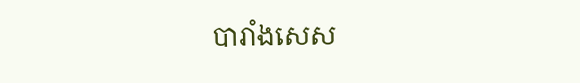បារាំងសេស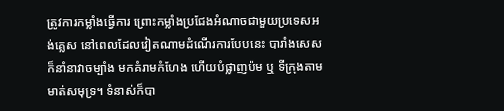ត្រូវការកម្លាំងធ្វើការ ព្រោះកម្លាំងប្រជែងអំណាចជាមួយប្រទេសអង់គ្លេស នៅពេលដែលវៀតណាមដំណើរការបែបនេះ បារាំងសេសក៏នាំនាវាចម្បាំង មកគំរាមកំហែង ហើយបំផ្លាញប៉ម ឬ ទីក្រុងតាមមាត់សមុទ្រ។ ទំនាស់ក៏បា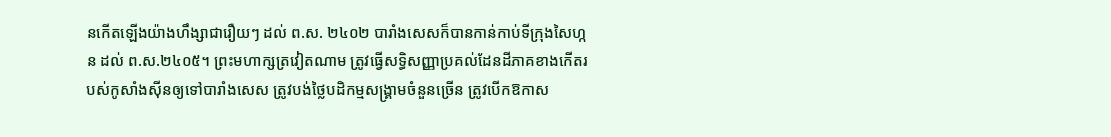នកើតឡើងយ៉ាងហឹង្សាជារឿយៗ ដល់ ព.ស. ២៤០២ បារាំងសេសក៏បានកាន់កាប់ទីក្រុងសៃហ្កន ដល់ ព.ស.២៤០៥។ ព្រះមហាក្សត្រវៀតណាម ត្រូវធ្វើសទ្ធិសញ្ញាប្រគល់ដែនដីភាគខាងកើតរបស់កូសាំងស៊ីនឲ្យទៅបារាំងសេស ត្រូវបង់ថ្លៃបដិកម្មសង្រ្គាមចំនួនច្រើន ត្រូវបើកឱកាស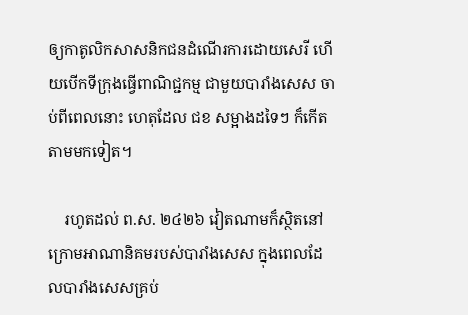ឲ្យកាតូលិកសាសនិកជនដំណើរការដោយសេរី ហើយបើកទីក្រុងធ្វើពាណិជ្ជកម្ម ជាមួយបារាំងសេស ចាប់ពីពេលនោះ ហេតុដែល ជខ សម្អាងដទៃៗ ក៏កើតតាមមកទៀត។

    រហូតដល់ ព.ស. ២៤២៦ វៀតណាមក៏ស្ថិតនៅក្រោមអាណានិគមរបស់បារាំងសេស ក្នុងពេលដែលបារាំងសេសគ្រប់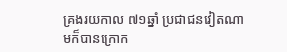គ្រងរយកាល ៧១ឆ្នាំ ប្រជាជនវៀតណាមក៏បានក្រោក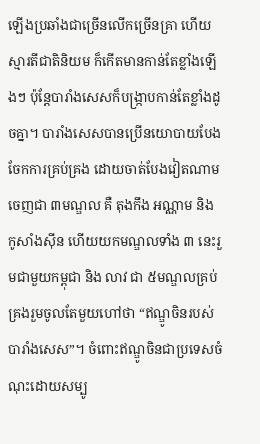ឡើងប្រឆាំងជាច្រើនលើកច្រើនគ្រា ហើយស្មារតីជាតិនិយម ក៏កើតមានកាន់តែខ្លាំងឡើងៗ ប៉ុន្តែបារាំងសេសក៏បង្រ្កាបកាន់តែខ្លាំងដូចគ្នា។ បារាំងសេសបានប្រើនយោបាយបែងចែកការគ្រប់គ្រង ដោយចាត់បែងវៀតណាមចេញជា ៣មណ្ឌល គឺ តុងកឹង អណ្ណាម និង កូសាំងស៊ីន ហើយយកមណ្ឌលទាំង ៣ នេះរួមជាមួយកម្ពុជា និង លាវ ជា ៥មណ្ឌលគ្រប់គ្រងរួមចូលតែមួយហៅថា “ឥណ្ឌូចិនរបស់បារាំងសេស”។ ចំពោះឥណ្ឌូចិនជាប្រទេសចំណុះដោយសម្បូ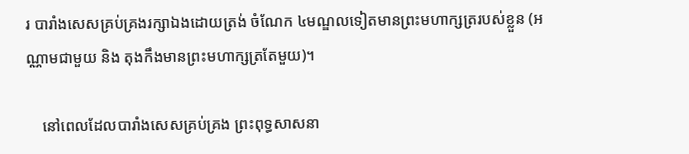រ បារាំងសេសគ្រប់គ្រងរក្សាឯងដោយត្រង់ ចំណែក ៤មណ្ឌលទៀតមានព្រះមហាក្សត្ររបស់ខ្លួន (អណ្ណាមជាមួយ និង តុងកឹងមានព្រះមហាក្សត្រតែមួយ)។

    នៅពេលដែលបារាំងសេសគ្រប់គ្រង ព្រះពុទ្ធសាសនា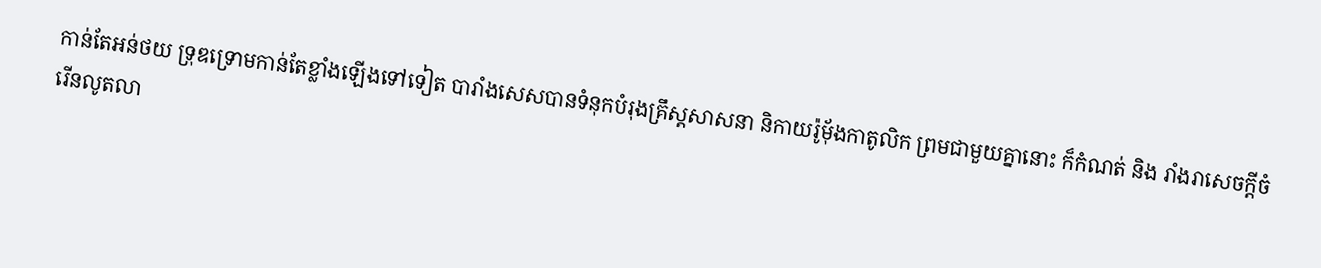កាន់តែអន់ថយ ទ្រុឌទ្រោមកាន់តែខ្លាំងឡើងទៅទៀត បារាំងសេសបានទំនុកបំរុងគ្រឹស្តសាសនា និកាយរ៉ូម៉័ងកាតូលិក ព្រមជាមួយគ្នានោះ ក៏កំណត់ និង រាំងរាសេចក្តីចំរើនលូតលា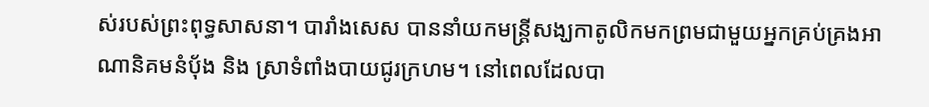ស់របស់ព្រះពុទ្ធសាសនា។ បារាំងសេស បាននាំយកមន្រ្តីសង្ឃកាតូលិកមកព្រមជាមួយអ្នកគ្រប់គ្រងអាណានិគមនំប៉័ង និង ស្រាទំពាំងបាយជូរក្រហម។ នៅពេលដែលបា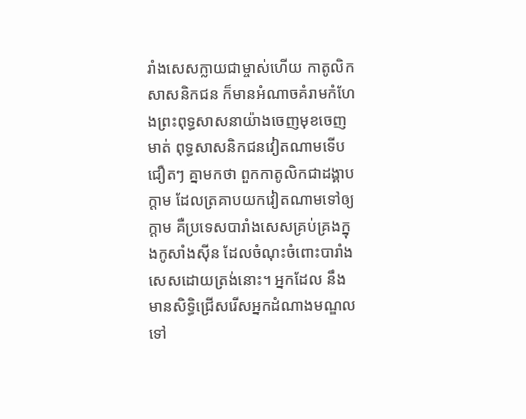រាំងសេសក្លាយជាម្ចាស់ហើយ កាតូលិកសាសនិកជន ក៏មានអំណាចគំរាមកំហែងព្រះពុទ្ធសាសនាយ៉ាងចេញមុខចេញមាត់ ពុទ្ធសាសនិកជនវៀតណាមទើបជឿតៗ គ្នាមកថា ពួកកាតូលិកជាដង្គាបក្តាម ដែលត្រគាបយកវៀតណាមទៅឲ្យក្តាម គឺប្រទេសបារាំងសេសគ្រប់គ្រងក្នុងកូសាំងស៊ីន ដែលចំណុះចំពោះបារាំងសេសដោយត្រង់នោះ។ អ្នកដែល នឹង មានសិទ្ធិជ្រើសរើសអ្នកដំណាងមណ្ឌល ទៅ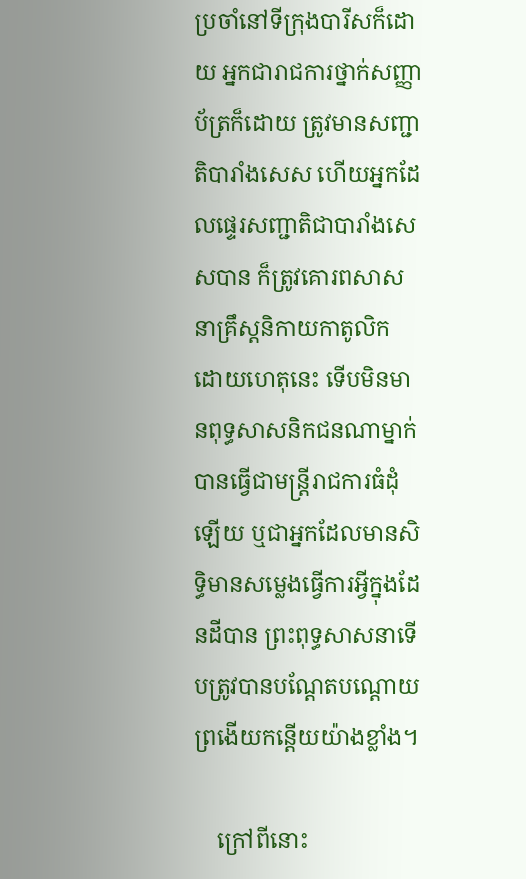ប្រចាំនៅទីក្រុងបារីសក៏ដោយ អ្នកជារាជការថ្នាក់សញ្ញាប័ត្រក៏ដោយ ត្រូវមានសញ្ជាតិបារាំងសេស ហើយអ្នកដែលផ្ទេរសញ្ជាតិជាបារាំងសេសបាន ក៏ត្រូវគោរពសាសនាគ្រឹស្តនិកាយកាតូលិក ដោយហេតុនេះ ទើបមិនមានពុទ្ធសាសនិកជនណាម្នាក់បានធ្វើជាមន្រ្តីរាជការធំដុំឡើយ ឬជាអ្នកដែលមានសិទ្ធិមានសម្លេងធ្វើការអ្វីក្នុងដែនដីបាន ព្រះពុទ្ធសាសនាទើបត្រូវបានបណ្តែតបណ្ដោយព្រងើយកន្តើយយ៉ាងខ្លាំង។

    ក្រៅពីនោះ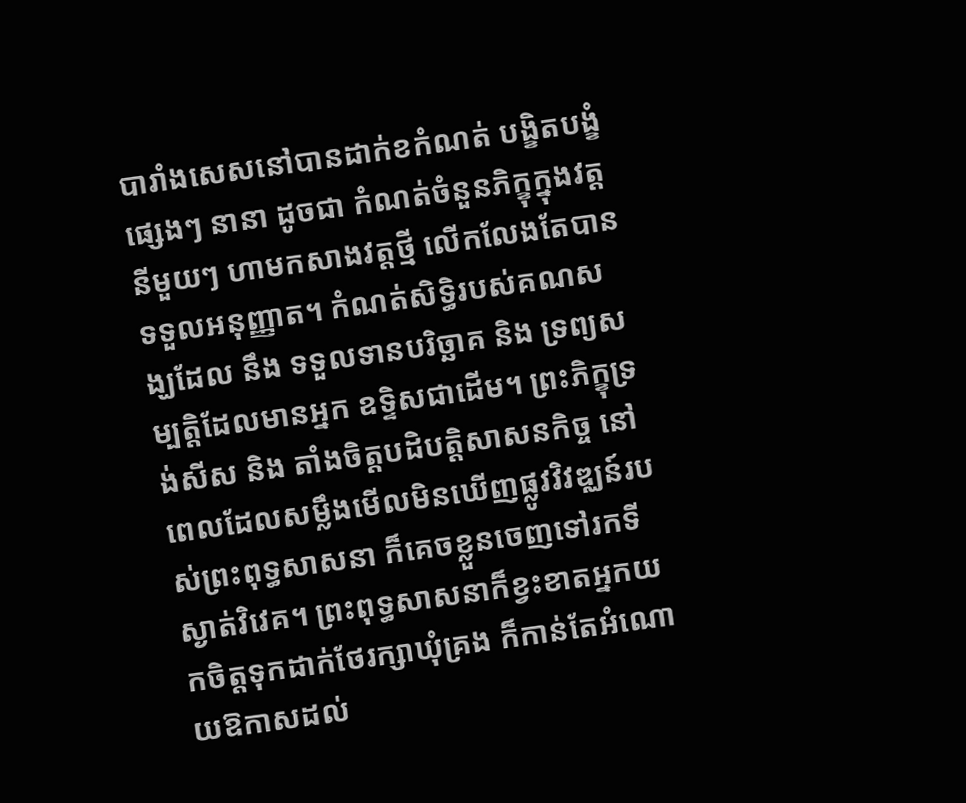បារាំងសេសនៅបានដាក់ខកំណត់ បង្ខិតបង្ខំផ្សេងៗ នានា ដូចជា កំណត់ចំនួនភិក្ខុក្នុងវត្តនីមួយៗ ហាមកសាងវត្តថ្មី លើកលែងតែបានទទួលអនុញ្ញាត។ កំណត់សិទ្ធិរបស់គណសង្ឃដែល នឹង ទទួលទានបរិច្ឆាគ និង ទ្រព្យសម្បត្តិដែលមានអ្នក ឧទ្ទិសជាដើម។ ព្រះភិក្ខុទ្រង់សីស និង តាំងចិត្តបដិបត្តិសាសនកិច្ច នៅពេលដែលសម្លឹងមើលមិនឃើញផ្លូវវិវឌ្ឈន៍របស់ព្រះពុទ្ធសាសនា ក៏គេចខ្លួនចេញទៅរកទីស្ងាត់វិវេគ។ ព្រះពុទ្ធសាសនាក៏ខ្វះខាតអ្នកយកចិត្តទុកដាក់ថែរក្សាឃុំគ្រង ក៏កាន់តែអំណោយឱកាសដល់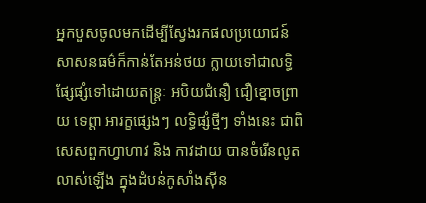អ្នកបួសចូលមកដើម្បីស្វែងរកផលប្រយោជន៍ សាសនធម៌ក៏កាន់តែអន់ថយ ក្លាយទៅជាលទ្ធិផ្សែផ្សំទៅដោយតន្ត្រៈ អបិយជំនឿ ជឿខ្នោចព្រាយ ទេព្តា អារក្ខផ្សេងៗ លទ្ធិផ្សំថ្មីៗ ទាំងនេះ ជាពិសេសពួកហ្វាហាវ និង កាវដាយ បានចំរើនលូតលាស់ឡើង ក្នុងដំបន់កូសាំងស៊ីន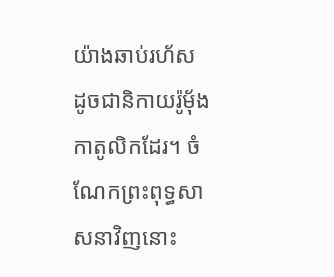យ៉ាងឆាប់រហ័ស ដូចជានិកាយរ៉ូម៉័ងកាតូលិកដែរ។ ចំណែកព្រះពុទ្ធសាសនាវិញនោះ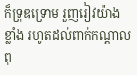ក៏ទ្រុឌទ្រោម រួញរៀវយ៉ាងខ្លាំង រហូតដល់ពាក់កណ្តាលពុ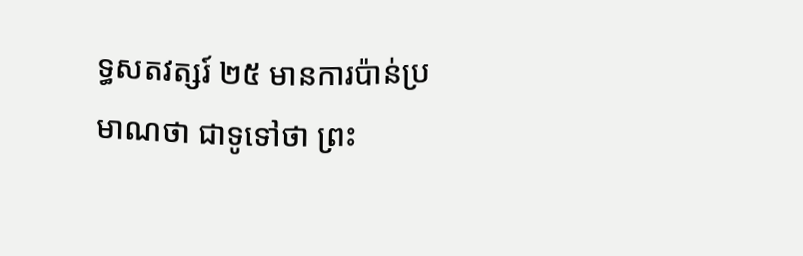ទ្ធសតវត្សរ៍ ២៥ មានការប៉ាន់ប្រមាណថា ជាទូទៅថា ព្រះ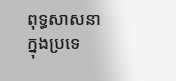ពុទ្ធសាសនាក្នុងប្រទេ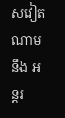សវៀតណាម នឹង អន្តរ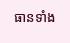ធានទាំង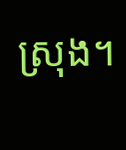ស្រុង។